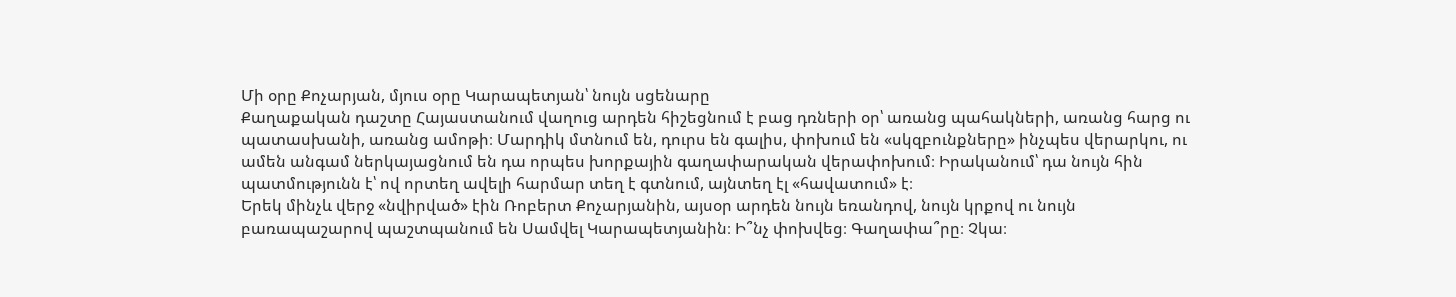Մի օրը Քոչարյան, մյուս օրը Կարապետյան՝ նույն սցենարը
Քաղաքական դաշտը Հայաստանում վաղուց արդեն հիշեցնում է բաց դռների օր՝ առանց պահակների, առանց հարց ու պատասխանի, առանց ամոթի։ Մարդիկ մտնում են, դուրս են գալիս, փոխում են «սկզբունքները» ինչպես վերարկու, ու ամեն անգամ ներկայացնում են դա որպես խորքային գաղափարական վերափոխում։ Իրականում՝ դա նույն հին պատմությունն է՝ ով որտեղ ավելի հարմար տեղ է գտնում, այնտեղ էլ «հավատում» է։
Երեկ մինչև վերջ «նվիրված» էին Ռոբերտ Քոչարյանին, այսօր արդեն նույն եռանդով, նույն կրքով ու նույն բառապաշարով պաշտպանում են Սամվել Կարապետյանին։ Ի՞նչ փոխվեց։ Գաղափա՞րը։ Չկա։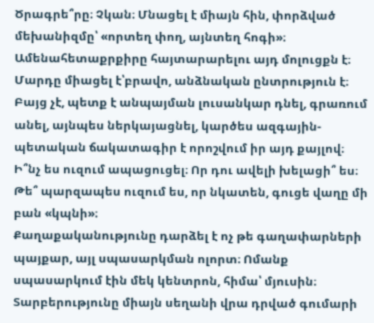Ծրագրե՞րը։ Չկան։ Մնացել է միայն հին, փորձված մեխանիզմը՝ «որտեղ փող, այնտեղ հոգի»։
Ամենահետաքրքիրը հայտարարելու այդ մոլուցքն է։ Մարդը միացել է՝բրավո, անձնական ընտրություն է։ Բայց չէ, պետք է անպայման լուսանկար դնել, գրառում անել, այնպես ներկայացնել, կարծես ազգային-պետական ճակատագիր է որոշվում իր այդ քայլով։ Ի՞նչ ես ուզում ապացուցել։ Որ դու ավելի խելացի՞ ես։ Թե՞ պարզապես ուզում ես, որ նկատեն, գուցե վաղը մի բան «կպնի»։
Քաղաքականությունը դարձել է ոչ թե գաղափարների պայքար, այլ սպասարկման ոլորտ։ Ոմանք սպասարկում էին մեկ կենտրոն, հիմա՝ մյուսին։ Տարբերությունը միայն սեղանի վրա դրված գումարի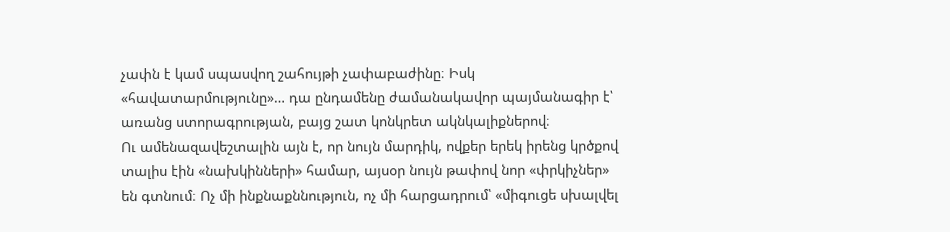չափն է կամ սպասվող շահույթի չափաբաժինը։ Իսկ «հավատարմությունը»… դա ընդամենը ժամանակավոր պայմանագիր է՝ առանց ստորագրության, բայց շատ կոնկրետ ակնկալիքներով։
Ու ամենազավեշտալին այն է, որ նույն մարդիկ, ովքեր երեկ իրենց կրծքով տալիս էին «նախկինների» համար, այսօր նույն թափով նոր «փրկիչներ» են գտնում։ Ոչ մի ինքնաքննություն, ոչ մի հարցադրում՝ «միգուցե սխալվել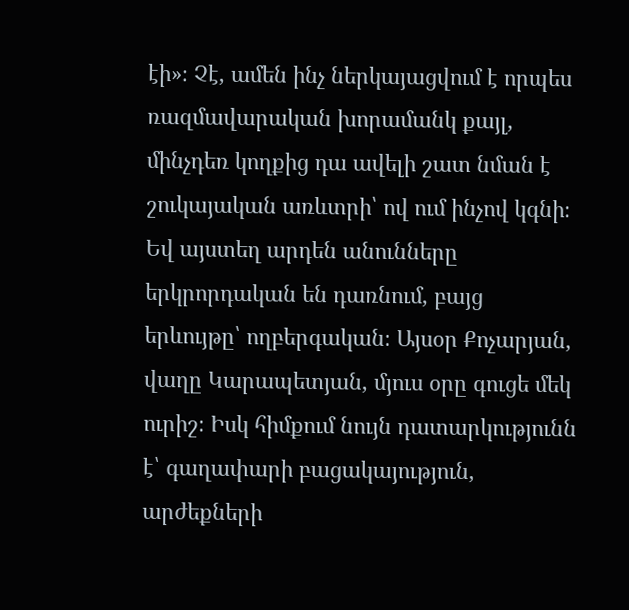էի»։ Չէ, ամեն ինչ ներկայացվում է որպես ռազմավարական խորամանկ քայլ, մինչդեռ կողքից դա ավելի շատ նման է շուկայական առևտրի՝ ով ում ինչով կգնի։
Եվ այստեղ արդեն անունները երկրորդական են դառնում, բայց երևույթը՝ ողբերգական։ Այսօր Քոչարյան, վաղը Կարապետյան, մյուս օրը գուցե մեկ ուրիշ։ Իսկ հիմքում նույն դատարկությունն է՝ գաղափարի բացակայություն, արժեքների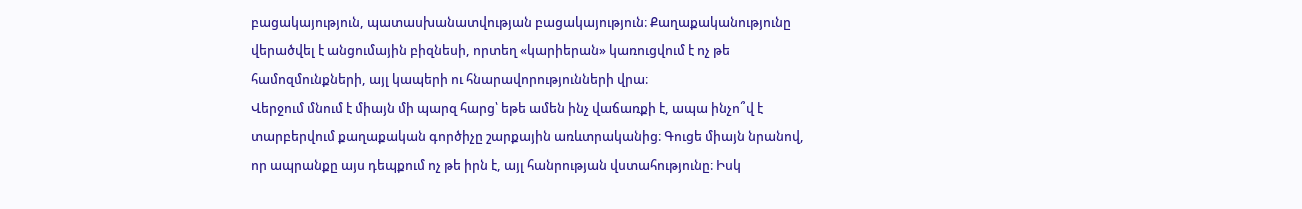բացակայություն, պատասխանատվության բացակայություն։ Քաղաքականությունը վերածվել է անցումային բիզնեսի, որտեղ «կարիերան» կառուցվում է ոչ թե համոզմունքների, այլ կապերի ու հնարավորությունների վրա։
Վերջում մնում է միայն մի պարզ հարց՝ եթե ամեն ինչ վաճառքի է, ապա ինչո՞վ է տարբերվում քաղաքական գործիչը շարքային առևտրականից։ Գուցե միայն նրանով, որ ապրանքը այս դեպքում ոչ թե իրն է, այլ հանրության վստահությունը։ Իսկ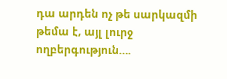դա արդեն ոչ թե սարկազմի թեմա է, այլ լուրջ ողբերգություն….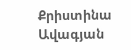Քրիստինա Ավագյան